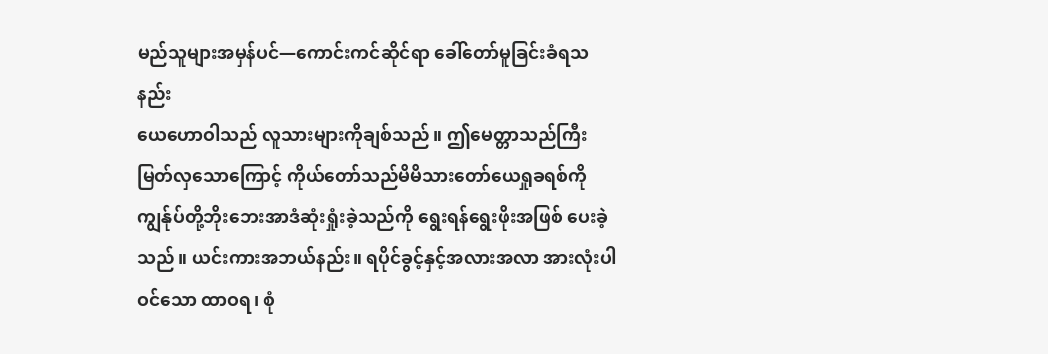မည်သူများအမှန်ပင်—ကောင်းကင်ဆိုင်ရာ ခေါ်တော်မူခြင်းခံရသနည်း
ယေဟောဝါသည် လူသားများကိုချစ်သည်။ ဤမေတ္တာသည်ကြီးမြတ်လှသောကြောင့် ကိုယ်တော်သည်မိမိသားတော်ယေရှုခရစ်ကို ကျွန်ုပ်တို့ဘိုးဘေးအာဒံဆုံးရှုံးခဲ့သည်ကို ရွေးရန်ရွေးဖိုးအဖြစ် ပေးခဲ့သည်။ ယင်းကားအဘယ်နည်း။ ရပိုင်ခွင့်နှင့်အလားအလာ အားလုံးပါဝင်သော ထာဝရ၊ စုံ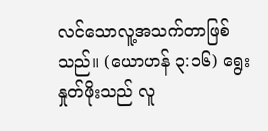လင်သောလူ့အသက်တာဖြစ်သည်။ (ယောဟန် ၃:၁၆) ရွေးနှုတ်ဖိုးသည် လူ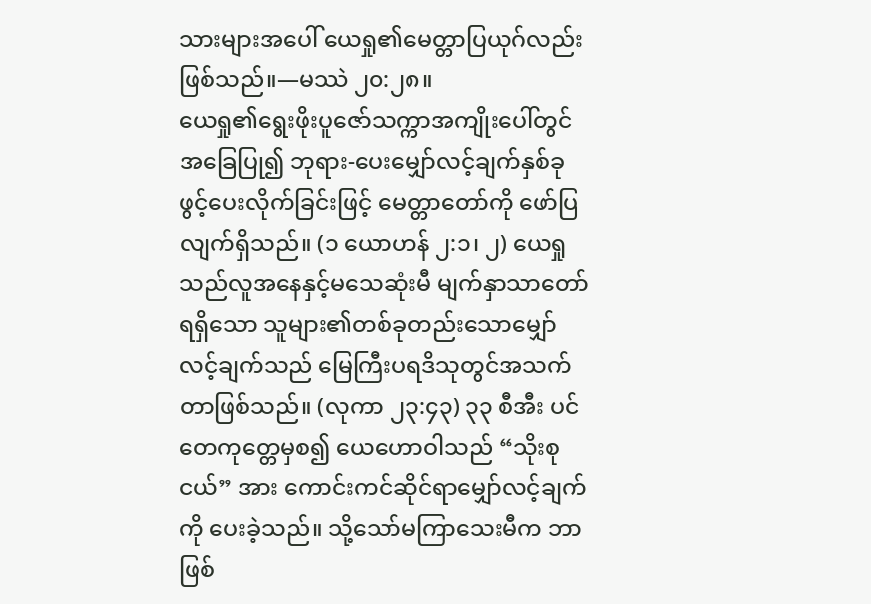သားများအပေါ် ယေရှု၏မေတ္တာပြယုဂ်လည်းဖြစ်သည်။—မဿဲ ၂၀:၂၈။
ယေရှု၏ရွေးဖိုးပူဇော်သက္ကာအကျိုးပေါ်တွင် အခြေပြု၍ ဘုရား-ပေးမျှော်လင့်ချက်နှစ်ခု ဖွင့်ပေးလိုက်ခြင်းဖြင့် မေတ္တာတော်ကို ဖော်ပြလျက်ရှိသည်။ (၁ ယောဟန် ၂:၁၊ ၂) ယေရှုသည်လူအနေနှင့်မသေဆုံးမီ မျက်နှာသာတော်ရရှိသော သူများ၏တစ်ခုတည်းသောမျှော်လင့်ချက်သည် မြေကြီးပရဒိသုတွင်အသက်တာဖြစ်သည်။ (လုကာ ၂၃:၄၃) ၃၃ စီအီး ပင်တေကုတ္တေမှစ၍ ယေဟောဝါသည် “သိုးစုငယ်” အား ကောင်းကင်ဆိုင်ရာမျှော်လင့်ချက်ကို ပေးခဲ့သည်။ သို့သော်မကြာသေးမီက ဘာဖြစ်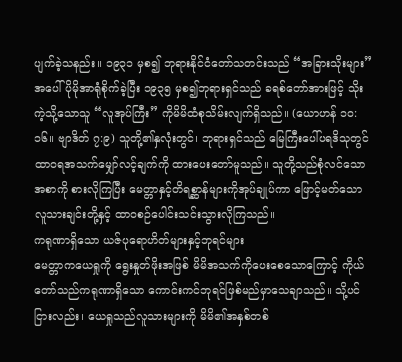ပျက်ခဲ့သနည်း။ ၁၉၃၁ မှစ၍ ဘုရားနိုင်ငံတော်သတင်းသည် “အခြားသိုးများ” အပေါ်ပိုမိုအာရုံစိုက်ခဲ့ပြီး ၁၉၃၅ မှစ၍ဘုရားရှင်သည် ခရစ်တော်အားဖြင့် သိုးကဲ့သို့သောသူ “လူအုပ်ကြီး” ကိုမိမိထံစုသိမ်းလျက်ရှိသည်။ (ယောဟန် ၁၀:၁၆။ ဗျာဒိတ် ၇:၉) သူတို့၏နှလုံးတွင်၊ ဘုရားရှင်သည် မြေကြီးပေါ်ပရဒိသုတွင် ထာဝရအသက်မျှော်လင့်ချက်ကို ထားပေးတော်မူသည်။ သူတို့သည်စုံလင်သောအစာကို စားလိုကြပြီး မေတ္တာနှင့်တိရစ္ဆာန်များကိုအုပ်ချုပ်ကာ ဖြောင့်မတ်သောလူသားချင်းတို့နှင့် ထာဝစဉ်ပေါင်းသင်းသွားလိုကြသည်။
ကရုဏာရှိသော ယဇ်ပုရောဟိတ်များနှင့်ဘုရင်များ
မေတ္တာကယေရှုကို ရွေးနှုတ်ဖိုးအဖြစ် မိမိအသက်ကိုပေးစေသောကြောင့် ကိုယ်တော်သည်ကရုဏာရှိသော ကောင်းကင်ဘုရင်ဖြစ်မည်မှာသေချာသည်။ သို့ပင်ငြားလည်း၊ ယေရှုသည်လူသားများကို မိမိ၏အနှစ်တစ်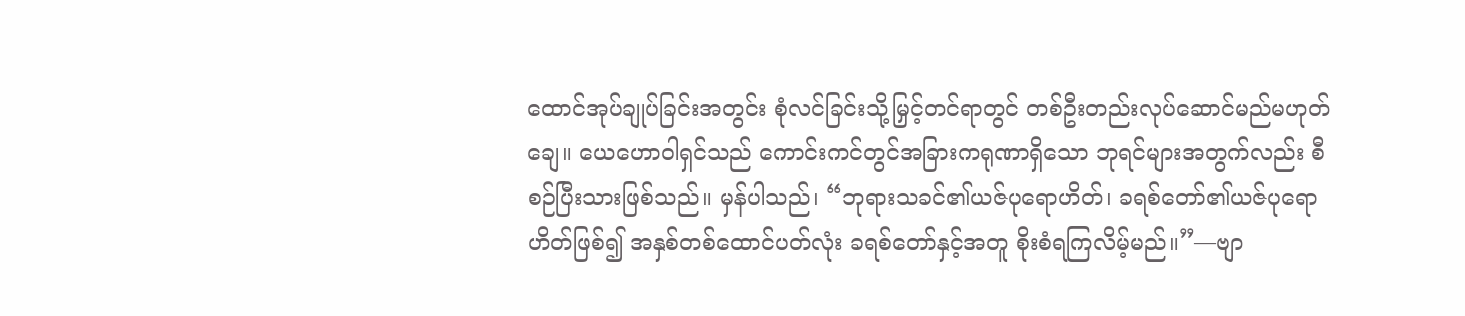ထောင်အုပ်ချုပ်ခြင်းအတွင်း စုံလင်ခြင်းသို့မြှင့်တင်ရာတွင် တစ်ဦးတည်းလုပ်ဆောင်မည်မဟုတ်ချေ။ ယေဟောဝါရှင်သည် ကောင်းကင်တွင်အခြားကရုဏာရှိသော ဘုရင်များအတွက်လည်း စီစဉ်ပြီးသားဖြစ်သည်။ မှန်ပါသည်၊ “ဘုရားသခင်၏ယဇ်ပုရောဟိတ်၊ ခရစ်တော်၏ယဇ်ပုရောဟိတ်ဖြစ်၍ အနှစ်တစ်ထောင်ပတ်လုံး ခရစ်တော်နှင့်အတူ စိုးစံရကြလိမ့်မည်။”—ဗျာ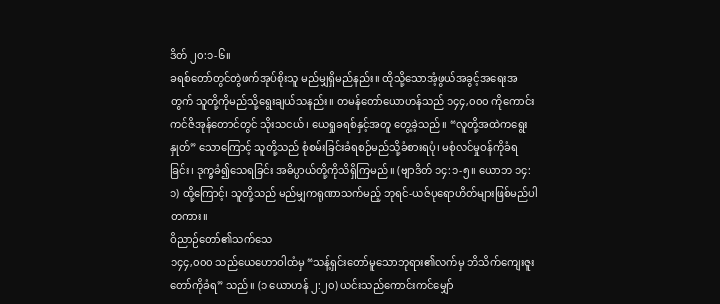ဒိတ် ၂၀:၁-၆။
ခရစ်တော်တွင်တွဲဖက်အုပ်စိုးသူ မည်မျှရှိမည်နည်း။ ထိုသို့သောအံ့ဖွယ်အခွင့်အရေးအတွက် သူတို့ကိုမည်သို့ရွေးချယ်သနည်း။ တမန်တော်ယောဟန်သည် ၁၄၄,၀၀၀ ကိုကောင်းကင်ဇိအုန်တောင်တွင် သိုးသငယ်၊ ယေရှုခရစ်နှင့်အတူ တွေ့ခဲ့သည်။ “လူတို့အထဲကရွေးနှုတ်” သောကြောင့် သူတို့သည် စုံစမ်းခြင်းခံရစဉ်မည်သို့ခံစားရပုံ၊ မစုံလင်မှုဝန်ကိုခံရခြင်း၊ ဒုက္ခခံ၍သေရခြင်း အဓိပ္ပာယ်တို့ကိုသိရှိကြမည်။ (ဗျာဒိတ် ၁၄:၁-၅။ ယောဘ ၁၄:၁) ထို့ကြောင့်၊ သူတို့သည် မည်မျှကရုဏာသက်မည့် ဘုရင်-ယဇ်ပုရောဟိတ်များဖြစ်မည်ပါတကား။
ဝိညာဉ်တော်၏သက်သေ
၁၄၄,၀၀၀ သည်ယေဟောဝါထံမှ “သန့်ရှင်းတော်မူသောဘုရား၏လက်မှ ဘိသိက်ကျေးဇူးတော်ကိုခံရ” သည်။ (၁ ယောဟန် ၂:၂၀) ယင်းသည်ကောင်းကင်မျှော်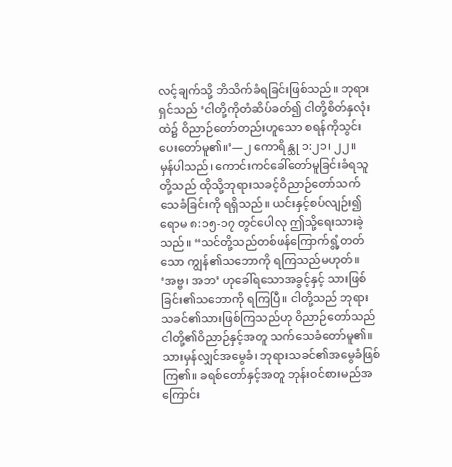လင့်ချက်သို့ ဘိသိက်ခံရခြင်းဖြစ်သည်။ ဘုရားရှင်သည် ‘ငါတို့ကိုတံဆိပ်ခတ်၍ ငါတို့စိတ်နှလုံးထဲ၌ ဝိညာဉ်တော်တည်းဟူသော စရန်ကိုသွင်းပေးတော်မူ၏။’—၂ ကောရိန္သု ၁:၂၁၊ ၂၂။
မှန်ပါသည်၊ ကောင်းကင်ခေါ်တော်မူခြင်းခံရသူတို့သည် ထိုသို့ဘုရားသခင့်ဝိညာဉ်တော်သက်သေခံခြင်းကို ရရှိသည်။ ယင်းနှင့်စပ်လျဉ်း၍ရောမ ၈:၁၅-၁၇ တွင်ပေါလု ဤသို့ရေးသားခဲ့သည်။ “သင်တို့သည်တစ်ဖန်ကြောက်ရွံ့တတ်သော ကျွန်၏သဘောကို ရကြသည်မဟုတ်။ ‘အဗ္ဗ၊ အဘ’ ဟုခေါ်ရသောအခွင့်နှင့် သားဖြစ်ခြင်း၏သဘောကို ရကြပြီ။ ငါတို့သည် ဘုရားသခင်၏သားဖြစ်ကြသည်ဟု ဝိညာဉ်တော်သည် ငါတို့၏ဝိညာဉ်နှင့်အတူ သက်သေခံတော်မူ၏။ သားမှန်လျှင်အမွေခံ၊ ဘုရားသခင်၏အမွေခံဖြစ်ကြ၏။ ခရစ်တော်နှင့်အတူ ဘုန်းဝင်စားမည်အကြောင်း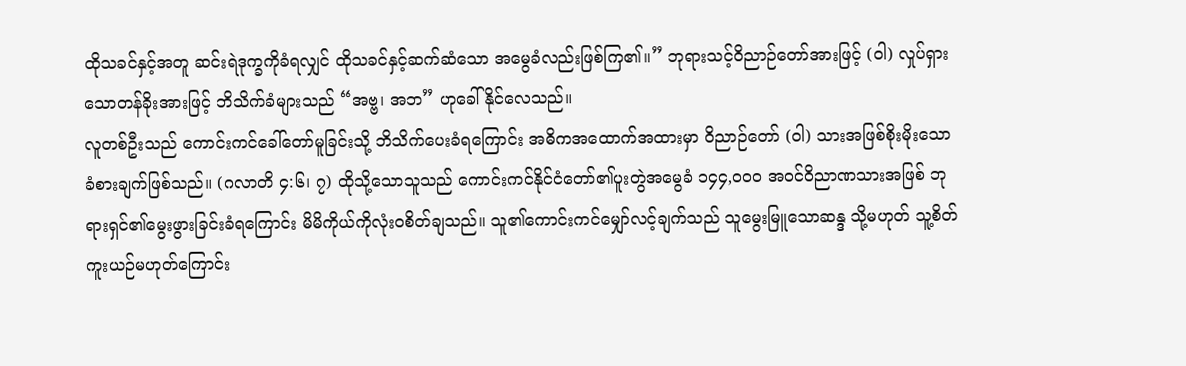ထိုသခင်နှင့်အတူ ဆင်းရဲဒုက္ခကိုခံရလျှင် ထိုသခင်နှင့်ဆက်ဆံသော အမွေခံလည်းဖြစ်ကြ၏။” ဘုရားသင့်ဝိညာဉ်တော်အားဖြင့် (ဝါ) လှုပ်ရှားသောတန်ခိုးအားဖြင့် ဘိသိက်ခံများသည် “အဗ္ဗ၊ အဘ” ဟုခေါ်နိုင်လေသည်။
လူတစ်ဦးသည် ကောင်းကင်ခေါ်တော်မူခြင်းသို့ ဘိသိက်ပေးခံရကြောင်း အဓိကအထောက်အထားမှာ ဝိညာဉ်တော် (ဝါ) သားအဖြစ်စိုးမိုးသော ခံစားချက်ဖြစ်သည်။ (ဂလာတိ ၄:၆၊ ၇) ထိုသို့သောသူသည် ကောင်းကင်နိုင်ငံတော်၏ပူးတွဲအမွေခံ ၁၄၄,၀၀၀ အဝင်ဝိညာဏသားအဖြစ် ဘုရားရှင်၏မွေးဖွားခြင်းခံရကြောင်း မိမိကိုယ်ကိုလုံးဝစိတ်ချသည်။ သူ၏ကောင်းကင်မျှော်လင့်ချက်သည် သူမွေးမြူသောဆန္ဒ သို့မဟုတ် သူ့စိတ်ကူးယဉ်မဟုတ်ကြောင်း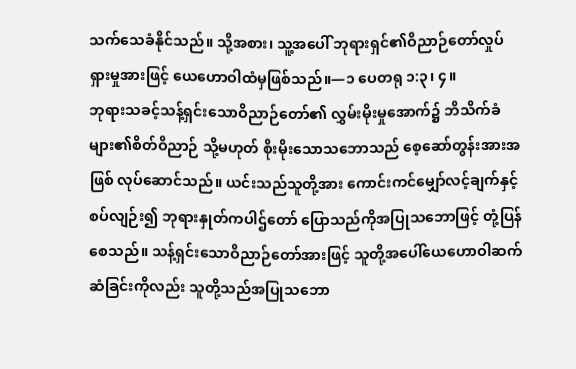သက်သေခံနိုင်သည်။ သို့အစား၊ သူ့အပေါ် ဘုရားရှင်၏ဝိညာဉ်တော်လှုပ်ရှားမှုအားဖြင့် ယေဟောဝါထံမှဖြစ်သည်။—၁ ပေတရု ၁:၃၊ ၄။
ဘုရားသခင့်သန့်ရှင်းသောဝိညာဉ်တော်၏ လွှမ်းမိုးမှုအောက်၌ ဘိသိက်ခံများ၏စိတ်ဝိညာဉ် သို့မဟုတ် စိုးမိုးသောသဘောသည် စေ့ဆော်တွန်းအားအဖြစ် လုပ်ဆောင်သည်။ ယင်းသည်သူတို့အား ကောင်းကင်မျှော်လင့်ချက်နှင့်စပ်လျဉ်း၍ ဘုရားနှုတ်ကပါဌ်တော် ပြောသည်ကိုအပြုသဘောဖြင့် တုံ့ပြန်စေသည်။ သန့်ရှင်းသောဝိညာဉ်တော်အားဖြင့် သူတို့အပေါ်ယေဟောဝါဆက်ဆံခြင်းကိုလည်း သူတို့သည်အပြုသဘော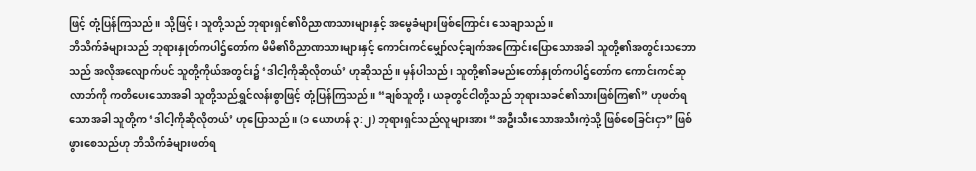ဖြင့် တုံ့ပြန်ကြသည်။ သို့ဖြင့်၊ သူတို့သည် ဘုရားရှင်၏ဝိညာဏသားများနှင့် အမွေခံများဖြစ်ကြောင်း သေချာသည်။
ဘိသိက်ခံများသည် ဘုရားနှုတ်ကပါဌ်တော်က မိမိ၏ဝိညာဏသားများနှင့် ကောင်းကင်မျှော်လင့်ချက်အကြောင်းပြောသောအခါ သူတို့၏အတွင်းသဘောသည် အလိုအလျောက်ပင် သူတို့ကိုယ်အတွင်း၌ ‘ဒါငါ့ကိုဆိုလိုတယ်’ ဟုဆိုသည်။ မှန်ပါသည်၊ သူတို့၏ခမည်းတော်နှုတ်ကပါဌ်တော်က ကောင်းကင်ဆုလာဘ်ကို ကတိပေးသောအခါ သူတို့သည်ရွှင်လန်းစွာဖြင့် တုံ့ပြန်ကြသည်။ “ချစ်သူတို့၊ ယခုတွင်ငါတို့သည် ဘုရားသခင်၏သားဖြစ်ကြ၏” ဟုဖတ်ရသောအခါ သူတို့က ‘ဒါငါ့ကိုဆိုလိုတယ်’ ဟုပြောသည်။ (၁ ယောဟန် ၃:၂) ဘုရားရှင်သည်လူများအား “အဦးသီးသောအသီးကဲ့သို့ ဖြစ်စေခြင်းငှာ” ဖြစ်ဖွားစေသည်ဟု ဘိသိက်ခံများဖတ်ရ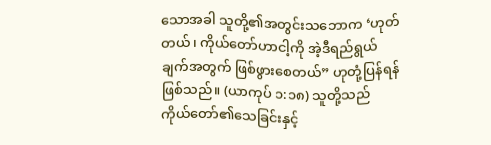သောအခါ သူတို့၏အတွင်းသဘောက ‘ဟုတ်တယ်၊ ကိုယ်တော်ဟာငါ့ကို အဲ့ဒီရည်ရွယ်ချက်အတွက် ဖြစ်ဖွားစေတယ်” ဟုတုံ့ပြန်ရန်ဖြစ်သည်။ (ယာကုပ် ၁:၁၈) သူတို့သည် ကိုယ်တော်၏သေခြင်းနှင့်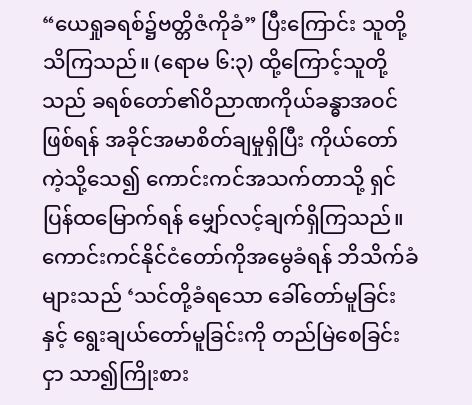“ယေရှုခရစ်၌ဗတ္တိဇံကိုခံ” ပြီးကြောင်း သူတို့သိကြသည်။ (ရောမ ၆:၃) ထို့ကြောင့်သူတို့သည် ခရစ်တော်၏ဝိညာဏကိုယ်ခန္ဓာအဝင်ဖြစ်ရန် အခိုင်အမာစိတ်ချမှုရှိပြီး ကိုယ်တော်ကဲ့သို့သေ၍ ကောင်းကင်အသက်တာသို့ ရှင်ပြန်ထမြောက်ရန် မျှော်လင့်ချက်ရှိကြသည်။
ကောင်းကင်နိုင်ငံတော်ကိုအမွေခံရန် ဘိသိက်ခံများသည် ‘သင်တို့ခံရသော ခေါ်တော်မူခြင်းနှင့် ရွေးချယ်တော်မူခြင်းကို တည်မြဲစေခြင်းငှာ သာ၍ကြိုးစား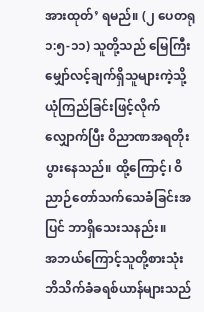အားထုတ်’ ရမည်။ (၂ ပေတရု ၁:၅-၁၁) သူတို့သည် မြေကြီးမျှော်လင့်ချက်ရှိသူများကဲ့သို့ ယုံကြည်ခြင်းဖြင့်လိုက်လျှောက်ပြီး ဝိညာဏအရတိုးပွားနေသည်။ ထို့ကြောင့်၊ ဝိညာဉ်တော်သက်သေခံခြင်းအပြင် ဘာရှိသေးသနည်း။
အဘယ်ကြောင့်သူတို့စားသုံး
ဘိသိက်ခံခရစ်ယာန်များသည်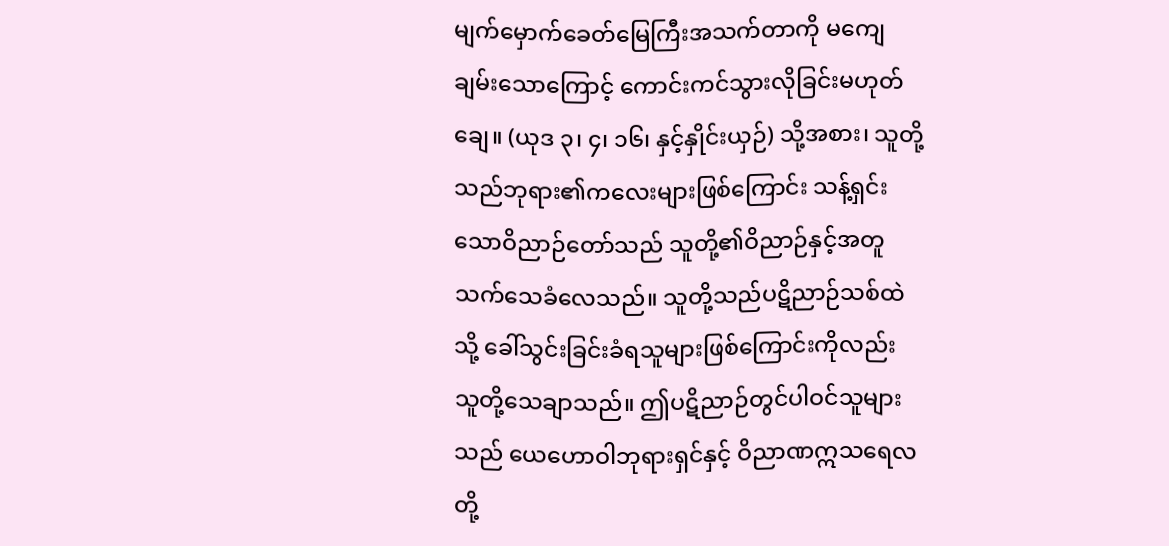မျက်မှောက်ခေတ်မြေကြီးအသက်တာကို မကျေချမ်းသောကြောင့် ကောင်းကင်သွားလိုခြင်းမဟုတ်ချေ။ (ယုဒ ၃၊ ၄၊ ၁၆၊ နှင့်နှိုင်းယှဉ်) သို့အစား၊ သူတို့သည်ဘုရား၏ကလေးများဖြစ်ကြောင်း သန့်ရှင်းသောဝိညာဉ်တော်သည် သူတို့၏ဝိညာဉ်နှင့်အတူ သက်သေခံလေသည်။ သူတို့သည်ပဋိညာဉ်သစ်ထဲသို့ ခေါ်သွင်းခြင်းခံရသူများဖြစ်ကြောင်းကိုလည်း သူတို့သေချာသည်။ ဤပဋိညာဉ်တွင်ပါဝင်သူများသည် ယေဟောဝါဘုရားရှင်နှင့် ဝိညာဏဣသရေလတို့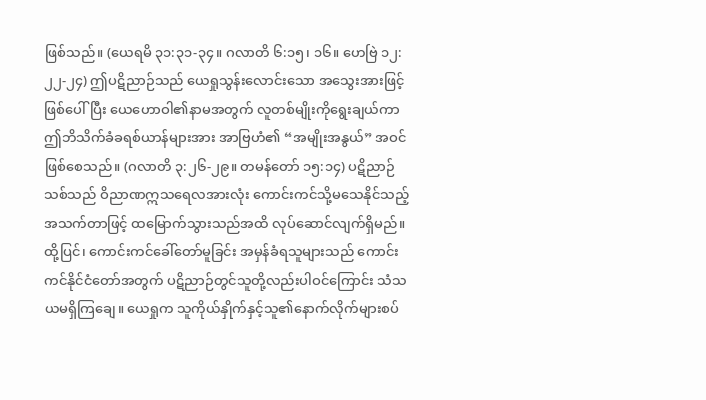ဖြစ်သည်။ (ယေရမိ ၃၁:၃၁-၃၄။ ဂလာတိ ၆:၁၅၊ ၁၆။ ဟေဗြဲ ၁၂:၂၂-၂၄) ဤပဋိညာဉ်သည် ယေရှုသွန်းလောင်းသော အသွေးအားဖြင့်ဖြစ်ပေါ်ပြီး ယေဟောဝါ၏နာမအတွက် လူတစ်မျိုးကိုရွေးချယ်ကာ ဤဘိသိက်ခံခရစ်ယာန်များအား အာဗြဟံ၏ “အမျိုးအနွယ်” အဝင်ဖြစ်စေသည်။ (ဂလာတိ ၃:၂၆-၂၉။ တမန်တော် ၁၅:၁၄) ပဋိညာဉ်သစ်သည် ဝိညာဏဣသရေလအားလုံး ကောင်းကင်သို့မသေနိုင်သည့် အသက်တာဖြင့် ထမြောက်သွားသည်အထိ လုပ်ဆောင်လျက်ရှိမည်။
ထို့ပြင်၊ ကောင်းကင်ခေါ်တော်မူခြင်း အမှန်ခံရသူများသည် ကောင်းကင်နိုင်ငံတော်အတွက် ပဋိညာဉ်တွင်သူတို့လည်းပါဝင်ကြောင်း သံသယမရှိကြချေ။ ယေရှုက သူကိုယ်နှိုက်နှင့်သူ၏နောက်လိုက်များစပ်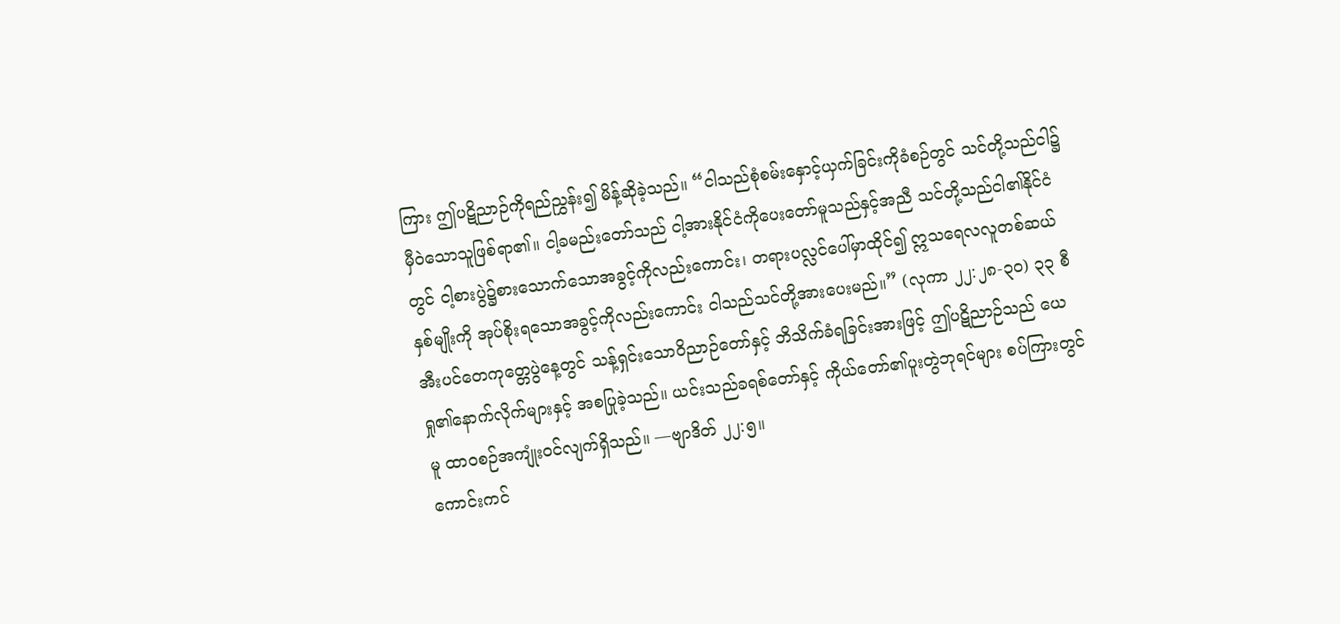ကြား ဤပဋိညာဉ်ကိုရည်ညွှန်း၍ မိန့်ဆိုခဲ့သည်။ “ငါသည်စုံစမ်းနှောင့်ယှက်ခြင်းကိုခံစဉ်တွင် သင်တို့သည်ငါ၌ မှီဝဲသောသူဖြစ်ရာ၏။ ငါ့ခမည်းတော်သည် ငါ့အားနိုင်ငံကိုပေးတော်မူသည်နှင့်အညီ သင်တို့သည်ငါ၏နိုင်ငံတွင် ငါ့စားပွဲ၌စားသောက်သောအခွင့်ကိုလည်းကောင်း၊ တရားပလ္လင်ပေါ်မှာထိုင်၍ ဣသရေလလူတစ်ဆယ်နှစ်မျိုးကို အုပ်စိုးရသောအခွင့်ကိုလည်းကောင်း ငါသည်သင်တို့အားပေးမည်။” (လုကာ ၂၂:၂၈-၃၀) ၃၃ စီအီးပင်တေကုတ္တေပွဲနေ့တွင် သန့်ရှင်းသောဝိညာဉ်တော်နှင့် ဘိသိက်ခံရခြင်းအားဖြင့် ဤပဋိညာဉ်သည် ယေရှု၏နောက်လိုက်များနှင့် အစပြုခဲ့သည်။ ယင်းသည်ခရစ်တော်နှင့် ကိုယ်တော်၏ပူးတွဲဘုရင်များ စပ်ကြားတွင်မူ ထာဝစဉ်အကျုံးဝင်လျက်ရှိသည်။ —ဗျာဒိတ် ၂၂:၅။
ကောင်းကင်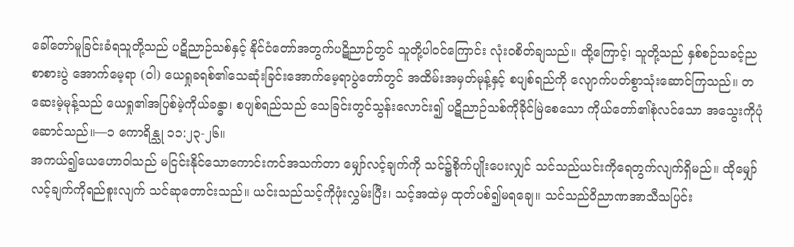ခေါ်တော်မူခြင်းခံရသူတို့သည် ပဋိညာဉ်သစ်နှင့် နိုင်ငံတော်အတွက်ပဋိညာဉ်တွင် သူတို့ပါဝင်ကြောင်း လုံးဝစိတ်ချသည်။ ထို့ကြောင့်၊ သူတို့သည် နှစ်စဉ်သခင့်ညစာစားပွဲ အောက်မေ့ရာ (ဝါ) ယေရှုခရစ်၏သေဆုံးခြင်းအောက်မေ့ရာပွဲတော်တွင် အထိမ်းအမှတ်မုန့်နှင့် စပျစ်ရည်ကို လျောက်ပတ်စွာသုံးဆောင်ကြသည်။ တဆေးမဲ့မုန့်သည် ယေရှု၏အပြစ်မဲ့ကိုယ်ခန္ဓာ၊ စပျစ်ရည်သည် သေခြင်းတွင်သွန်းလောင်း၍ ပဋိညာဉ်သစ်ကိုခိုင်မြဲစေသော ကိုယ်တော်၏စုံလင်သော အသွေးကိုပုံဆောင်သည်။—၁ ကောရိန္သု ၁၁:၂၃-၂၆။
အကယ်၍ယေဟောဝါသည် မငြင်းနိုင်သောကောင်းကင်အသက်တာ မျှော်လင့်ချက်ကို သင်၌စိုက်ပျိုးပေးလျှင် သင်သည်ယင်းကိုရေတွက်လျက်ရှိမည်။ ထိုမျှော်လင့်ချက်ကိုရည်စူးလျက် သင်ဆုတောင်းသည်။ ယင်းသည်သင့်ကိုဖုံးလွှမ်းပြီး၊ သင့်အထဲမှ ထုတ်ပစ်၍မရချေ။ သင်သည်ဝိညာဏအာသီသပြင်း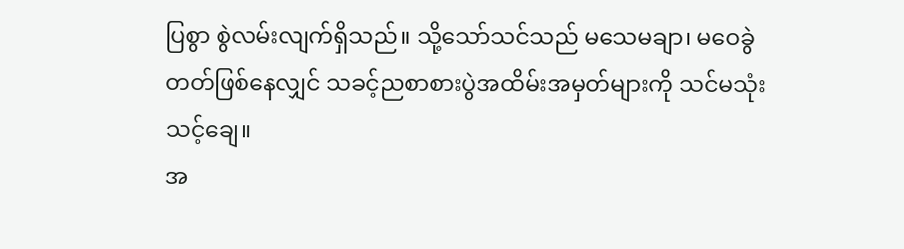ပြစွာ စွဲလမ်းလျက်ရှိသည်။ သို့သော်သင်သည် မသေမချာ၊ မဝေခွဲတတ်ဖြစ်နေလျှင် သခင့်ညစာစားပွဲအထိမ်းအမှတ်များကို သင်မသုံးသင့်ချေ။
အ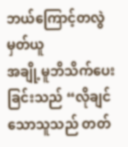ဘယ်ကြောင့်တလွဲမှတ်ယူ
အချို့မူဘိသိက်ပေးခြင်းသည် “လိုချင်သောသူသည် တတ်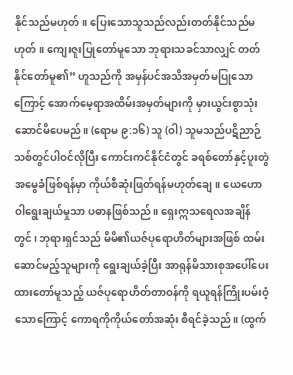နိုင်သည်မဟုတ်။ ပြေးသောသူသည်လည်းတတ်နိုင်သည်မဟုတ်။ ကျေးဇူးပြုတော်မူသော ဘုရားသခင်သာလျှင် တတ်နိုင်တော်မူ၏” ဟူသည်ကို အမှန်ပင်အသိအမှတ်မပြုသောကြောင့် အောက်မေ့ရာအထိမ်းအမှတ်များကို မှားယွင်းစွာသုံးဆောင်မိပေမည်။ (ရောမ ၉:၁၆) သူ (ဝါ) သူမသည်ပဋိညာဉ်သစ်တွင်ပါဝင်လိုပြီး ကောင်းကင်နိုင်ငံတွင် ခရစ်တော်နှင့်ပူးတွဲအမွေခံဖြစ်ရန်မှာ ကိုယ်စီဆုံးဖြတ်ရန်မဟုတ်ချေ။ ယေဟောဝါရွေးချယ်မှုသာ ပဓာနဖြစ်သည်။ ရှေးဣသရေလအချိန်တွင်၊ ဘုရားရှင်သည် မိမိ၏ယဇ်ပုရောဟိတ်များအဖြစ် ထမ်းဆောင်မည့်သူများကို ရွေးချယ်ခဲ့ပြီး အာရုန်မိသားစုအပေါ်ပေးထားတော်မူသည့် ယဇ်ပုရောဟိတ်တာဝန်ကို ရယူရန်ကြိုးပမ်းဝံ့သောကြောင့် ကောရကိုကိုယ်တော်အဆုံး စီရင်ခဲ့သည်။ (ထွက်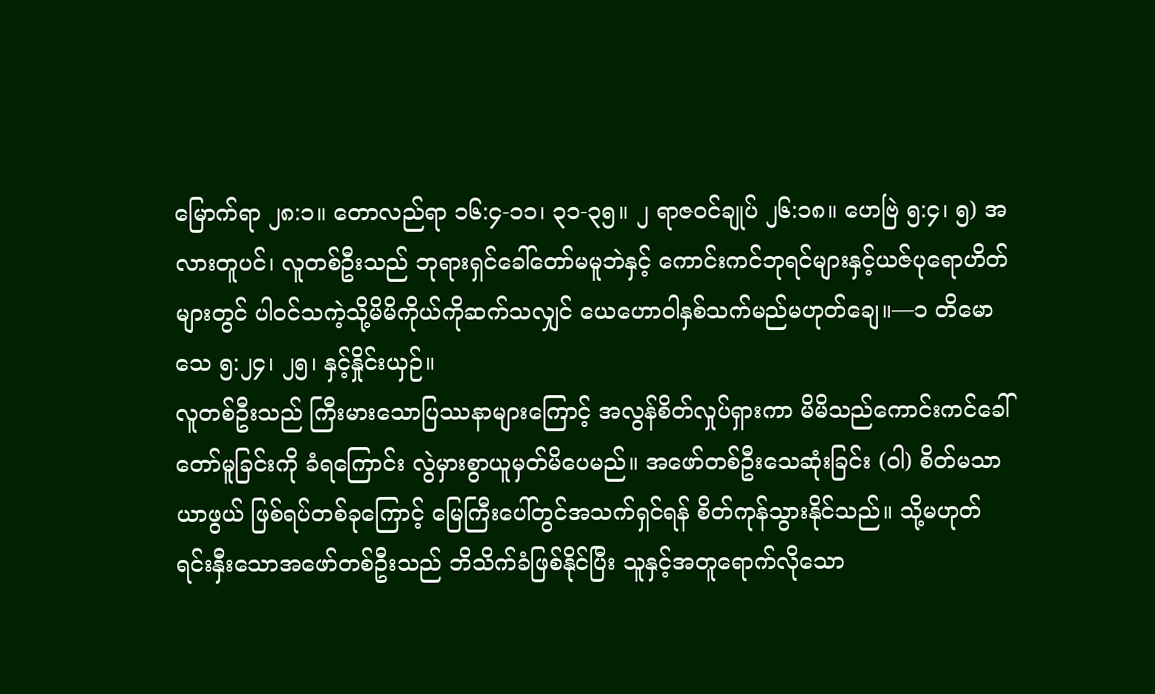မြောက်ရာ ၂၈:၁။ တောလည်ရာ ၁၆:၄-၁၁၊ ၃၁-၃၅။ ၂ ရာဇဝင်ချုပ် ၂၆:၁၈။ ဟေဗြဲ ၅:၄၊ ၅) အလားတူပင်၊ လူတစ်ဦးသည် ဘုရားရှင်ခေါ်တော်မမူဘဲနှင့် ကောင်းကင်ဘုရင်များနှင့်ယဇ်ပုရောဟိတ်များတွင် ပါဝင်သကဲ့သို့မိမိကိုယ်ကိုဆက်သလျှင် ယေဟောဝါနှစ်သက်မည်မဟုတ်ချေ။—၁ တိမောသေ ၅:၂၄၊ ၂၅၊ နှင့်နှိုင်းယှဉ်။
လူတစ်ဦးသည် ကြီးမားသောပြဿနာများကြောင့် အလွန်စိတ်လှုပ်ရှားကာ မိမိသည်ကောင်းကင်ခေါ်တော်မူခြင်းကို ခံရကြောင်း လွဲမှားစွာယူမှတ်မိပေမည်။ အဖော်တစ်ဦးသေဆုံးခြင်း (ဝါ) စိတ်မသာယာဖွယ် ဖြစ်ရပ်တစ်ခုကြောင့် မြေကြီးပေါ်တွင်အသက်ရှင်ရန် စိတ်ကုန်သွားနိုင်သည်။ သို့မဟုတ်ရင်းနှီးသောအဖော်တစ်ဦးသည် ဘိသိက်ခံဖြစ်နိုင်ပြီး သူနှင့်အတူရောက်လိုသော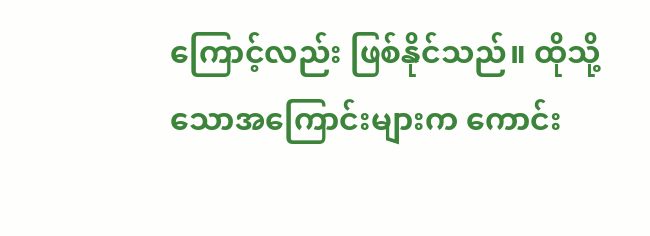ကြောင့်လည်း ဖြစ်နိုင်သည်။ ထိုသို့သောအကြောင်းများက ကောင်း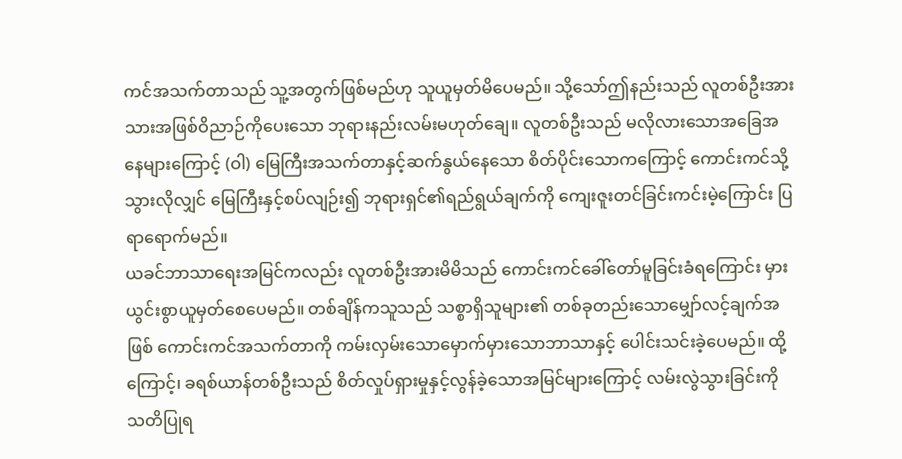ကင်အသက်တာသည် သူ့အတွက်ဖြစ်မည်ဟု သူယူမှတ်မိပေမည်။ သို့သော်ဤနည်းသည် လူတစ်ဦးအား သားအဖြစ်ဝိညာဉ်ကိုပေးသော ဘုရားနည်းလမ်းမဟုတ်ချေ။ လူတစ်ဦးသည် မလိုလားသောအခြေအနေများကြောင့် (ဝါ) မြေကြီးအသက်တာနှင့်ဆက်နွယ်နေသော စိတ်ပိုင်းသောကကြောင့် ကောင်းကင်သို့သွားလိုလျှင် မြေကြီးနှင့်စပ်လျဉ်း၍ ဘုရားရှင်၏ရည်ရွယ်ချက်ကို ကျေးဇူးတင်ခြင်းကင်းမဲ့ကြောင်း ပြရာရောက်မည်။
ယခင်ဘာသာရေးအမြင်ကလည်း လူတစ်ဦးအားမိမိသည် ကောင်းကင်ခေါ်တော်မူခြင်းခံရကြောင်း မှားယွင်းစွာယူမှတ်စေပေမည်။ တစ်ချိန်ကသူသည် သစ္စာရှိသူများ၏ တစ်ခုတည်းသောမျှော်လင့်ချက်အဖြစ် ကောင်းကင်အသက်တာကို ကမ်းလှမ်းသောမှောက်မှားသောဘာသာနှင့် ပေါင်းသင်းခဲ့ပေမည်။ ထို့ကြောင့်၊ ခရစ်ယာန်တစ်ဦးသည် စိတ်လှုပ်ရှားမှုနှင့်လွန်ခဲ့သောအမြင်များကြောင့် လမ်းလွဲသွားခြင်းကို သတိပြုရ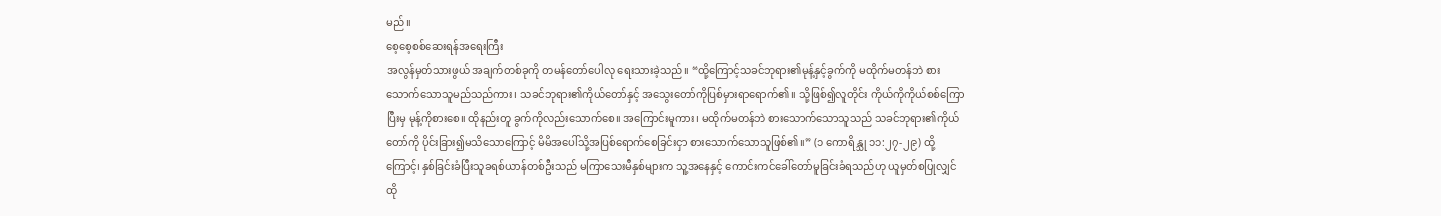မည်။
စေ့စေ့စစ်ဆေးရန်အရေးကြီး
အလွန်မှတ်သားဖွယ် အချက်တစ်ခုကို တမန်တော်ပေါလု ရေးသားခဲ့သည်။ “ထို့ကြောင့်သခင်ဘုရား၏မုန့်နှင့်ခွက်ကို မထိုက်မတန်ဘဲ စားသောက်သောသူမည်သည်ကား၊ သခင်ဘုရား၏ကိုယ်တော်နှင့် အသွေးတော်ကိုပြစ်မှားရာရောက်၏။ သို့ဖြစ်၍လူတိုင်း ကိုယ်ကိုကိုယ်စစ်ကြောပြီးမှ မုန့်ကိုစားစေ။ ထိုနည်းတူ ခွက်ကိုလည်းသောက်စေ။ အကြောင်းမူကား၊ မထိုက်မတန်ဘဲ စားသောက်သောသူသည် သခင်ဘုရား၏ကိုယ်တော်ကို ပိုင်းခြား၍မသိသောကြောင့် မိမိအပေါ်သို့အပြစ်ရောက်စေခြင်းငှာ စားသောက်သောသူဖြစ်၏။” (၁ ကောရိန္သု ၁၁:၂၇-၂၉) ထို့ကြောင့်၊ နှစ်ခြင်းခံပြီးသူခရစ်ယာန်တစ်ဦးသည် မကြာသေးမီနှစ်များက သူ့အနေနှင့် ကောင်းကင်ခေါ်တော်မူခြင်းခံရသည်ဟု ယူမှတ်စပြုလျှင် ထို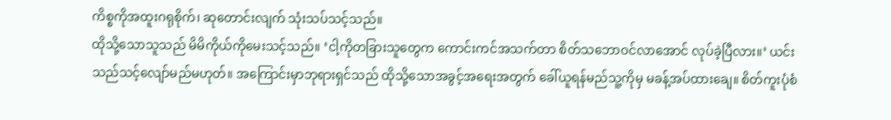ကိစ္စကိုအထူးဂရုစိုက်၊ ဆုတောင်းလျက် သုံးသပ်သင့်သည်။
ထိုသို့သောသူသည် မိမိကိုယ်ကိုမေးသင့်သည်။ ‘ငါ့ကိုတခြားသူတွေက ကောင်းကင်အသက်တာ စိတ်သဘောဝင်လာအောင် လုပ်ခဲ့ပြီလား။’ ယင်းသည်သင့်လျော်မည်မဟုတ်။ အကြောင်းမှာဘုရားရှင်သည် ထိုသို့သောအခွင့်အရေးအတွက် ခေါ်ယူရန်မည်သူ့ကိုမှ မခန့်အပ်ထားချေ။ စိတ်ကူးပုံစံ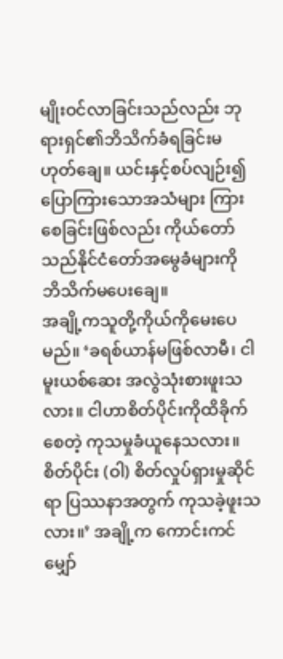မျိုးဝင်လာခြင်းသည်လည်း ဘုရားရှင်၏ဘိသိက်ခံရခြင်းမဟုတ်ချေ။ ယင်းနှင့်စပ်လျဉ်း၍ ပြောကြားသောအသံများ ကြားစေခြင်းဖြစ်လည်း ကိုယ်တော်သည်နိုင်ငံတော်အမွေခံများကို ဘိသိက်မပေးချေ။
အချို့ကသူတို့ကိုယ်ကိုမေးပေမည်။ ‘ခရစ်ယာန်မဖြစ်လာမီ၊ ငါမူးယစ်ဆေး အလွဲသုံးစားဖူးသလား။ ငါဟာစိတ်ပိုင်းကိုထိခိုက်စေတဲ့ ကုသမှုခံယူနေသလား။ စိတ်ပိုင်း (ဝါ) စိတ်လှုပ်ရှားမှုဆိုင်ရာ ပြဿနာအတွက် ကုသခဲ့ဖူးသလား။’ အချို့က ကောင်းကင်မျှော်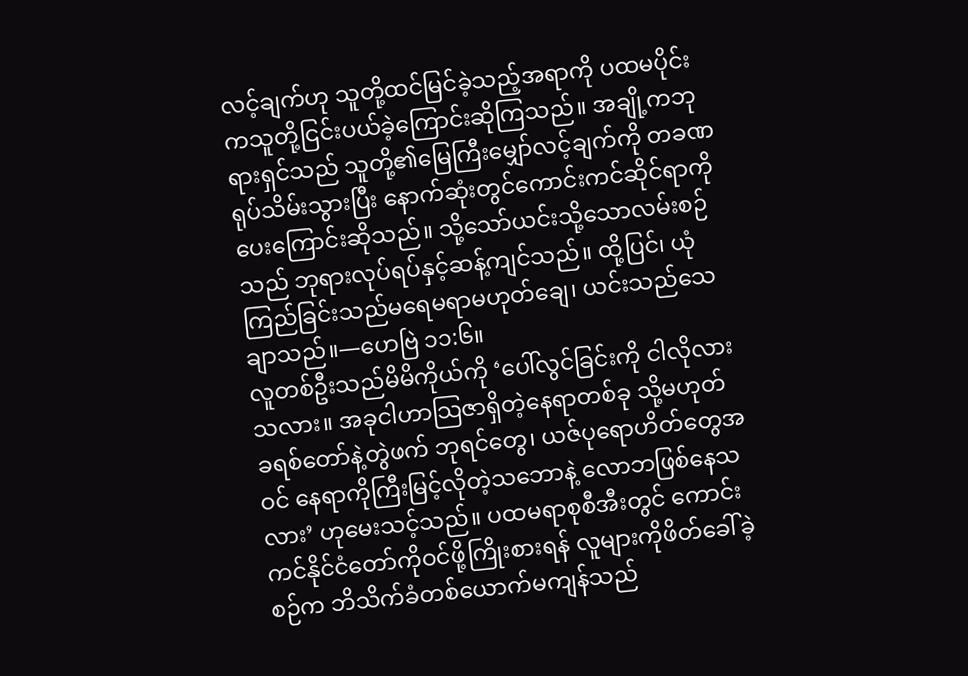လင့်ချက်ဟု သူတို့ထင်မြင်ခဲ့သည့်အရာကို ပထမပိုင်းကသူတို့ငြင်းပယ်ခဲ့ကြောင်းဆိုကြသည်။ အချို့ကဘုရားရှင်သည် သူတို့၏မြေကြီးမျှော်လင့်ချက်ကို တခဏရုပ်သိမ်းသွားပြီး နောက်ဆုံးတွင်ကောင်းကင်ဆိုင်ရာကိုပေးကြောင်းဆိုသည်။ သို့သော်ယင်းသို့သောလမ်းစဉ်သည် ဘုရားလုပ်ရပ်နှင့်ဆန့်ကျင်သည်။ ထို့ပြင်၊ ယုံကြည်ခြင်းသည်မရေမရာမဟုတ်ချေ၊ ယင်းသည်သေချာသည်။—ဟေဗြဲ ၁၁:၆။
လူတစ်ဦးသည်မိမိကိုယ်ကို ‘ပေါ်လွင်ခြင်းကို ငါလိုလားသလား။ အခုငါဟာသြဇာရှိတဲ့နေရာတစ်ခု သို့မဟုတ် ခရစ်တော်နဲ့တွဲဖက် ဘုရင်တွေ၊ ယဇ်ပုရောဟိတ်တွေအဝင် နေရာကိုကြီးမြင့်လိုတဲ့သဘောနဲ့ လောဘဖြစ်နေသလား’ ဟုမေးသင့်သည်။ ပထမရာစုစီအီးတွင် ကောင်းကင်နိုင်ငံတော်ကိုဝင်ဖို့ကြိုးစားရန် လူများကိုဖိတ်ခေါ်ခဲ့စဉ်က ဘိသိက်ခံတစ်ယောက်မကျန်သည်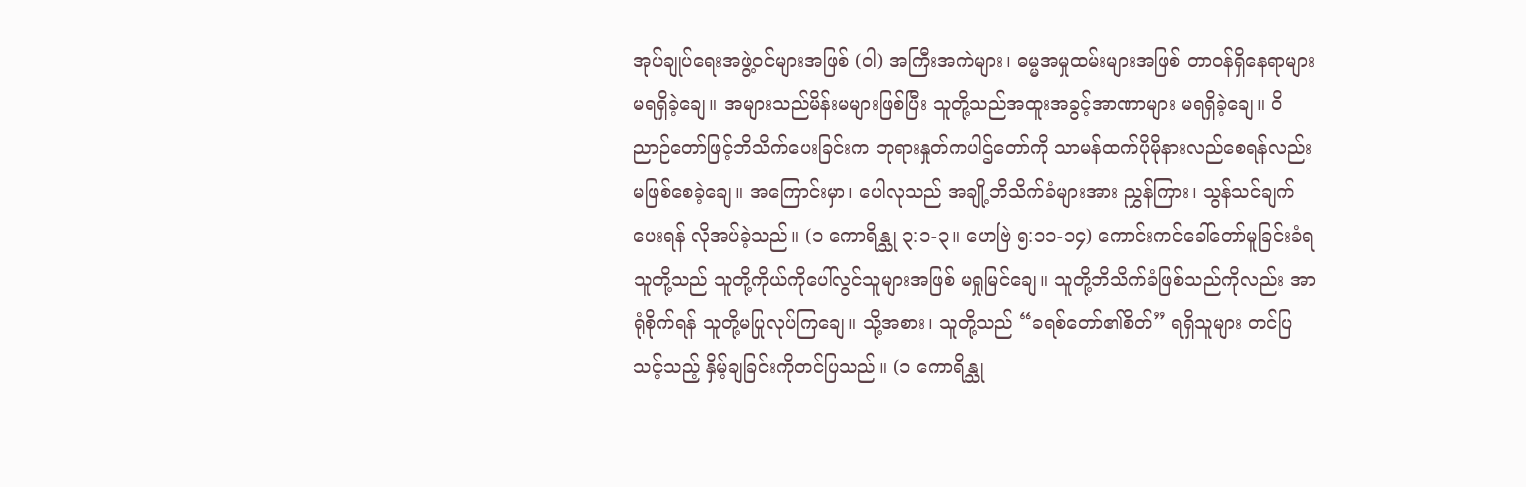အုပ်ချုပ်ရေးအဖွဲ့ဝင်များအဖြစ် (ဝါ) အကြီးအကဲများ၊ ဓမ္မအမှုထမ်းများအဖြစ် တာဝန်ရှိနေရာများ မရရှိခဲ့ချေ။ အများသည်မိန်းမများဖြစ်ပြီး သူတို့သည်အထူးအခွင့်အာဏာများ မရရှိခဲ့ချေ။ ဝိညာဉ်တော်ဖြင့်ဘိသိက်ပေးခြင်းက ဘုရားနှုတ်ကပါဌ်တော်ကို သာမန်ထက်ပိုမိုနားလည်စေရန်လည်း မဖြစ်စေခဲ့ချေ။ အကြောင်းမှာ၊ ပေါလုသည် အချို့ဘိသိက်ခံများအား ညွှန်ကြား၊ သွန်သင်ချက်ပေးရန် လိုအပ်ခဲ့သည်။ (၁ ကောရိန္သု ၃:၁-၃။ ဟေဗြဲ ၅:၁၁-၁၄) ကောင်းကင်ခေါ်တော်မူခြင်းခံရသူတို့သည် သူတို့ကိုယ်ကိုပေါ်လွင်သူများအဖြစ် မရှုမြင်ချေ။ သူတို့ဘိသိက်ခံဖြစ်သည်ကိုလည်း အာရုံစိုက်ရန် သူတို့မပြုလုပ်ကြချေ။ သို့အစား၊ သူတို့သည် “ခရစ်တော်၏စိတ်” ရရှိသူများ တင်ပြသင့်သည့် နှိမ့်ချခြင်းကိုတင်ပြသည်။ (၁ ကောရိန္သု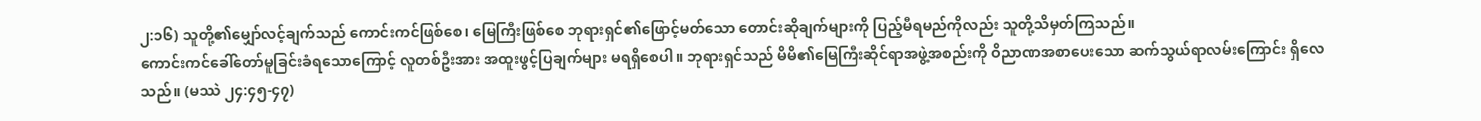၂:၁၆) သူတို့၏မျှော်လင့်ချက်သည် ကောင်းကင်ဖြစ်စေ၊ မြေကြီးဖြစ်စေ ဘုရားရှင်၏ဖြောင့်မတ်သော တောင်းဆိုချက်များကို ပြည့်မီရမည်ကိုလည်း သူတို့သိမှတ်ကြသည်။
ကောင်းကင်ခေါ်တော်မူခြင်းခံရသောကြောင့် လူတစ်ဦးအား အထူးဖွင့်ပြချက်များ မရရှိစေပါ။ ဘုရားရှင်သည် မိမိ၏မြေကြီးဆိုင်ရာအဖွဲ့အစည်းကို ဝိညာဏအစာပေးသော ဆက်သွယ်ရာလမ်းကြောင်း ရှိလေသည်။ (မဿဲ ၂၄:၄၅-၄၇)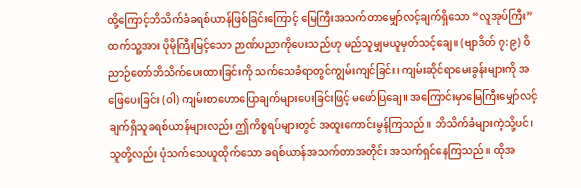ထို့ကြောင့်ဘိသိက်ခံခရစ်ယာန်ဖြစ်ခြင်းကြောင့် မြေကြီးအသက်တာမျှော်လင့်ချက်ရှိသော “လူအုပ်ကြီး” ထက်သူ့အား ပိုမိုကြီးမြင့်သော ဉာဏ်ပညာကိုပေးသည်ဟု မည်သူမျှမယူမှတ်သင့်ချေ။ (ဗျာဒိတ် ၇:၉) ဝိညာဉ်တော်ဘိသိက်ပေးထားခြင်းကို သက်သေခံရာတွင်ကျွမ်းကျင်ခြင်း၊ ကျမ်းဆိုင်ရာမေးခွန်းများကို အဖြေပေးခြင်း (ဝါ) ကျမ်းစာဟောပြောချက်များပေးခြင်းဖြင့် မဖော်ပြချေ။ အကြောင်းမှာမြေကြီးမျှော်လင့်ချက်ရှိသူခရစ်ယာန်များလည်း ဤကိစ္စရပ်များတွင် အထူးကောင်းမွန်ကြသည်။ ဘိသိက်ခံများကဲ့သို့ပင်၊ သူတို့လည်း ပုံသက်သေယူထိုက်သော ခရစ်ယာန်အသက်တာအတိုင်း အသက်ရှင်နေကြသည်။ ထိုအ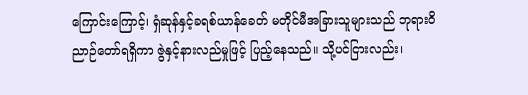ကြောင်းကြောင့်၊ ရှံဆုန်နှင့်ခရစ်ယာန်ခေတ် မတိုင်မီအခြားသူများသည် ဘုရားဝိညာဉ်တော်ရရှိကာ ဇွဲနှင့်နားလည်မှုဖြင့် ပြည့်နေသည်။ သို့ပင်ငြားလည်း၊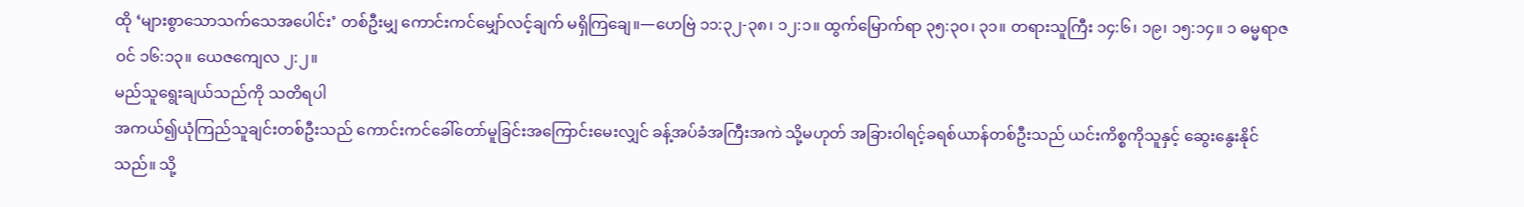ထို ‘များစွာသောသက်သေအပေါင်း’ တစ်ဦးမျှ ကောင်းကင်မျှော်လင့်ချက် မရှိကြချေ။—ဟေဗြဲ ၁၁:၃၂-၃၈၊ ၁၂:၁။ ထွက်မြောက်ရာ ၃၅:၃၀၊ ၃၁။ တရားသူကြီး ၁၄:၆၊ ၁၉၊ ၁၅:၁၄။ ၁ ဓမ္မရာဇဝင် ၁၆:၁၃။ ယေဇကျေလ ၂:၂။
မည်သူရွေးချယ်သည်ကို သတိရပါ
အကယ်၍ယုံကြည်သူချင်းတစ်ဦးသည် ကောင်းကင်ခေါ်တော်မူခြင်းအကြောင်းမေးလျှင် ခန့်အပ်ခံအကြီးအကဲ သို့မဟုတ် အခြားဝါရင့်ခရစ်ယာန်တစ်ဦးသည် ယင်းကိစ္စကိုသူနှင့် ဆွေးနွေးနိုင်သည်။ သို့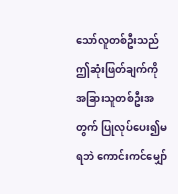သော်လူတစ်ဦးသည် ဤဆုံးဖြတ်ချက်ကို အခြားသူတစ်ဦးအတွက် ပြုလုပ်ပေး၍မရဘဲ ကောင်းကင်မျှော်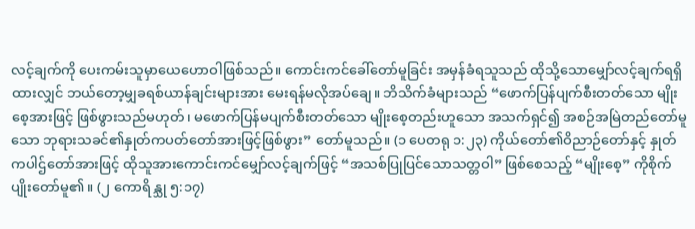လင့်ချက်ကို ပေးကမ်းသူမှာယေဟောဝါဖြစ်သည်။ ကောင်းကင်ခေါ်တော်မူခြင်း အမှန်ခံရသူသည် ထိုသို့သောမျှော်လင့်ချက်ရရှိထားလျှင် ဘယ်တော့မျှခရစ်ယာန်ချင်းများအား မေးရန်မလိုအပ်ချေ။ ဘိသိက်ခံများသည် “ဖောက်ပြန်ပျက်စီးတတ်သော မျိုးစေ့အားဖြင့် ဖြစ်ဖွားသည်မဟုတ်၊ မဖောက်ပြန်မပျက်စီးတတ်သော မျိုးစေ့တည်းဟူသော အသက်ရှင်၍ အစဉ်အမြဲတည်တော်မူသော ဘုရားသခင်၏နှုတ်ကပတ်တော်အားဖြင့်ဖြစ်ဖွား” တော်မူသည်။ (၁ ပေတရု ၁:၂၃) ကိုယ်တော်၏ဝိညာဉ်တော်နှင့် နှုတ်ကပါဌ်တော်အားဖြင့် ထိုသူအားကောင်းကင်မျှော်လင့်ချက်ဖြင့် “အသစ်ပြုပြင်သောသတ္တဝါ” ဖြစ်စေသည့် “မျိုးစေ့” ကိုစိုက်ပျိုးတော်မူ၏။ (၂ ကောရိန္သု ၅:၁၇)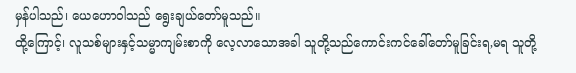မှန်ပါသည်၊ ယေဟောဝါသည် ရွေးချယ်တော်မူသည်။
ထို့ကြောင့်၊ လူသစ်များနှင့်သမ္မာကျမ်းစာကို လေ့လာသောအခါ သူတို့သည်ကောင်းကင်ခေါ်တော်မူခြင်းရ,မရ သူတို့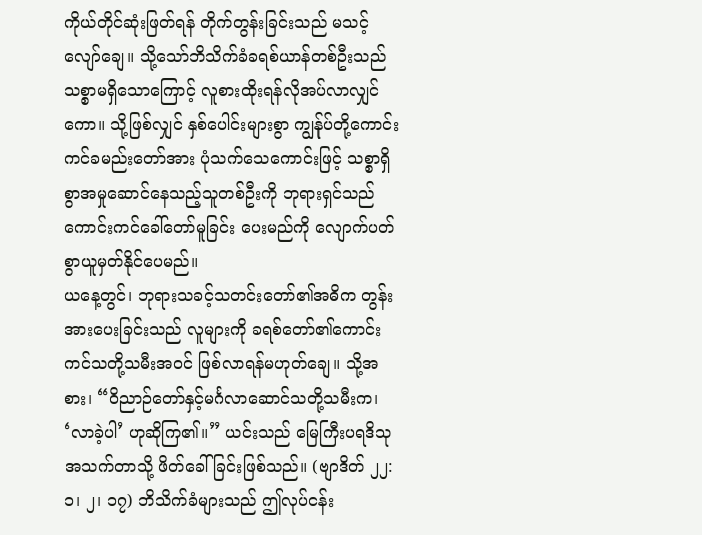ကိုယ်တိုင်ဆုံးဖြတ်ရန် တိုက်တွန်းခြင်းသည် မသင့်လျော်ချေ။ သို့သော်ဘိသိက်ခံခရစ်ယာန်တစ်ဦးသည် သစ္စာမရှိသောကြောင့် လူစားထိုးရန်လိုအပ်လာလျှင်ကော။ သို့ဖြစ်လျှင် နှစ်ပေါင်းများစွာ ကျွန်ုပ်တို့ကောင်းကင်ခမည်းတော်အား ပုံသက်သေကောင်းဖြင့် သစ္စာရှိစွာအမှုဆောင်နေသည့်သူတစ်ဦးကို ဘုရားရှင်သည်ကောင်းကင်ခေါ်တော်မူခြင်း ပေးမည်ကို လျောက်ပတ်စွာယူမှတ်နိုင်ပေမည်။
ယနေ့တွင်၊ ဘုရားသခင့်သတင်းတော်၏အဓိက တွန်းအားပေးခြင်းသည် လူများကို ခရစ်တော်၏ကောင်းကင်သတို့သမီးအဝင် ဖြစ်လာရန်မဟုတ်ချေ။ သို့အစား၊ “ဝိညာဉ်တော်နှင့်မင်္ဂလာဆောင်သတို့သမီးက၊ ‘လာခဲ့ပါ’ ဟုဆိုကြ၏။” ယင်းသည် မြေကြီးပရဒိသုအသက်တာသို့ ဖိတ်ခေါ်ခြင်းဖြစ်သည်။ (ဗျာဒိတ် ၂၂:၁၊ ၂၊ ၁၇) ဘိသိက်ခံများသည် ဤလုပ်ငန်း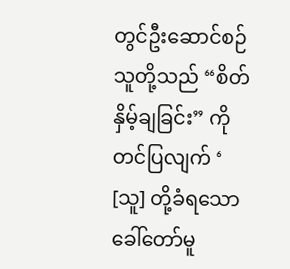တွင်ဦးဆောင်စဉ် သူတို့သည် “စိတ်နှိမ့်ချခြင်း” ကိုတင်ပြလျက် ‘ [သူ] တို့ခံရသောခေါ်တော်မူ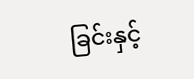ခြင်းနှင့်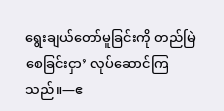ရွေးချယ်တော်မူခြင်းကို တည်မြဲစေခြင်းငှာ’ လုပ်ဆောင်ကြသည်။—ဧ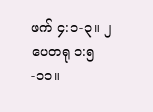ဖက် ၄:၁-၃။ ၂ ပေတရု ၁:၅-၁၁။